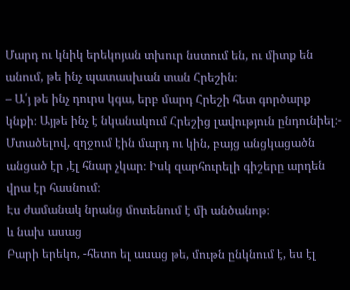Մարդ ու կնիկ երեկոյան տխուր նստում են, ու միտք են անում, թե ինչ պատասխան տան Հրեշին։
– Ա՛յ թե ինչ դուրս կգա, երբ մարդ Հրեշի հետ գործարք կնքի։ Այթե ինչ է նկանակում Հրեշից լավություն ընդունիել։- Մտածելով, զղջում էին մարդ ու կին, բայց անցկացածն անցած էր ,էլ հնար չկար։ Իսկ զարհուրելի գիշերը արդեն վրա էր հասնում։
Էս ժամանակ նրանց մոտենում է մի անծանոթ։
և նախ ասաց
Բարի երեկո, -հետո ել ասաց թե, մութն ընկնում է, ես էլ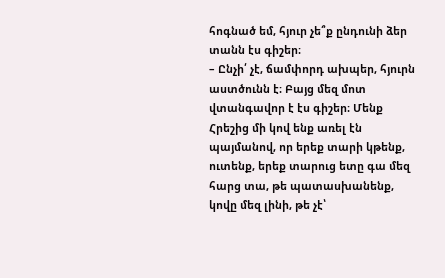հոգնած եմ, հյուր չե՞ք ընդունի ձեր տանն էս գիշեր։
– Ընչի՛ չէ, ճամփորդ ախպեր, հյուրն աստծունն է։ Բայց մեզ մոտ վտանգավոր է էս գիշեր։ Մենք Հրեշից մի կով ենք առել էն պայմանով, որ երեք տարի կթենք, ուտենք, երեք տարուց ետը գա մեզ հարց տա, թե պատասխանենք, կովը մեզ լինի, թե չէ՝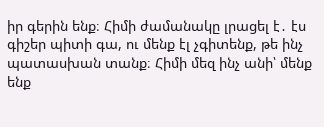իր գերին ենք։ Հիմի ժամանակը լրացել է․ էս գիշեր պիտի գա, ու մենք էլ չգիտենք, թե ինչ պատասխան տանք։ Հիմի մեզ ինչ անի՝ մենք ենք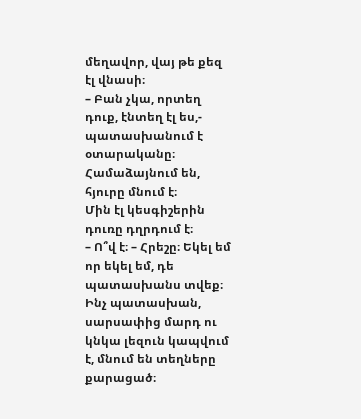մեղավոր, վայ թե քեզ էլ վնասի։
– Բան չկա, որտեղ դուք, էնտեղ էլ ես,- պատասխանում է օտարականը։
Համաձայնում են, հյուրը մնում է։
Մին էլ կեսգիշերին դուռը դղրդում է։
– Ո՞վ է։ – Հրեշը։ Եկել եմ որ եկել եմ, դե պատասխանս տվեք։
Ինչ պատասխան, սարսափից մարդ ու կնկա լեզուն կապվում է, մնում են տեղները քարացած։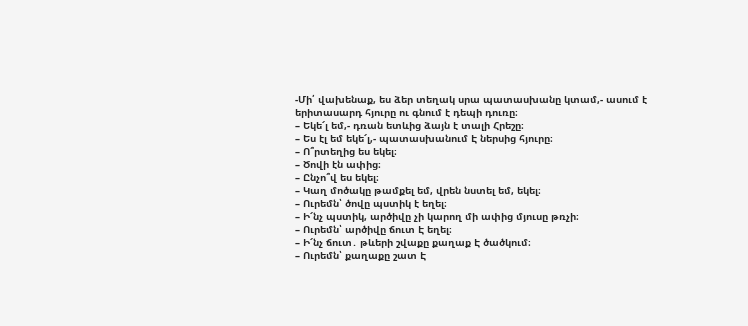-Մի՛ վախենաք, ես ձեր տեղակ սրա պատասխանը կտամ,- ասում է երիտասարդ հյուրը ու գնում է դեպի դուռը։
– Եկե՜լ եմ,- դռան ետևից ձայն է տալի Հրեշը։
– Ես էլ եմ եկե՜լ,- պատասխանում Է ներսից հյուրը։
– Ո՞րտեղից ես եկել։
– Ծովի էն ափից։
– Ընչո՞վ ես եկել։
– Կաղ մոծակը թամքել եմ, վրեն նստել եմ, եկել։
– Ուրեմն՝ ծովը պստիկ է եղել։
– Ի՜նչ պստիկ, արծիվը չի կարող մի ափից մյուսը թռչի։
– Ուրեմն՝ արծիվը ճուտ Է եղել։
– Ի՜նչ ճուտ․ թևերի շվաքը քաղաք Է ծածկում։
– Ուրեմն՝ քաղաքը շատ Է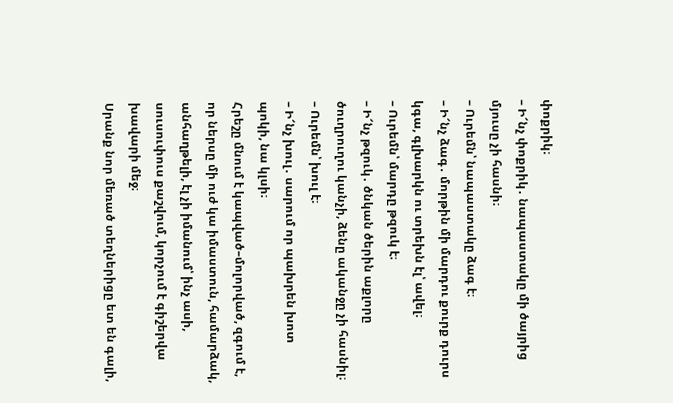փոքրիկ։
– Ի՜նչ փոքրիկ․ նապաստակը մի ծայրից մյուսը չի հասնի։
– Ուրեմն՝ նապաստակը ձագ է։
– Ի՜նչ ձագ․ մորթին մի մարդու քուրք դուրս կգա, գլխարկն ու տրեխն էլ՝ ավել։
– Ուրեմն՝ մարդը թզուկ է։
– Ի՜նչ թզուկ․ ծնկան ծերին աքլորը ծուղրուղու կանչի, ձենը ականջը չի հասնիլ։
– Ուրեմն՝ խուլ է։
– Ի՜նչ խուլ․ սարում որ պախրեն խոտ պոկի, նա կլսի։
Հրեշը մնում է կապված–մոլորված, զգում է, որ ներսը մի ուժ կա իմաստուն, համարձակ, անհաղթելի, էլ չի իմանում՝ ինչ ասի, սուսուփուս քաշվում, կորչում է գիշերվա խավարի մեջ։
Սրանք նոր մեռած տեղներիցը ետ են գալի,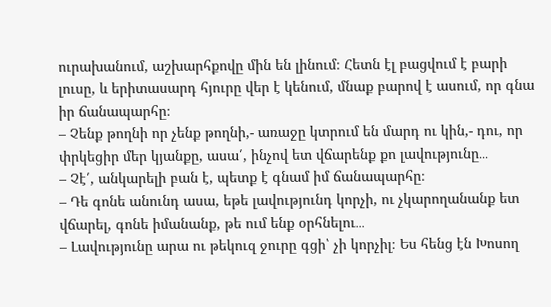ուրախանում, աշխարհքովը մին են լինում։ Հետն էլ բացվում է բարի լուսը, և երիտասարդ հյուրը վեր է կենում, մնաք բարով է ասում, որ գնա իր ճանապարհը։
– Չենք թողնի որ չենք թողնի,- առաջը կտրում են մարդ ու կին,- դու, որ փրկեցիր մեր կյանքը, ասա՛, ինչով ետ վճարենք քո լավությունը․․․
– Չէ՛, անկարելի բան է, պետք է գնամ իմ ճանապարհը։
– Դե գոնե անունդ ասա, եթե լավությունդ կորչի, ու չկարողանանք ետ վճարել, գոնե իմանանք, թե ում ենք օրհնելու․․․
– Լավությունը արա ու թեկուզ ջուրը գցի՝ չի կորչիլ։ Ես հենց էն Խոսող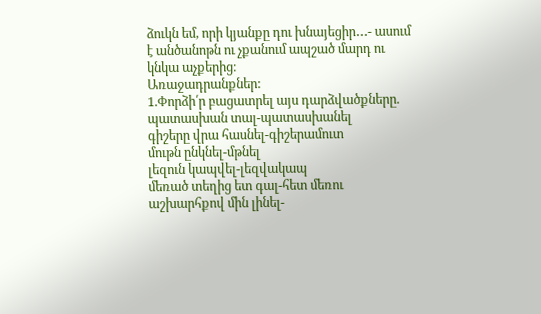ձուկն եմ, որի կյանքը դու խնայեցիր․․․- ասում է անծանոթն ու չքանում ապշած մարդ ու կնկա աչքերից։
Առաջադրանքներ:
1.Փորձի՛ր բացատրել այս դարձվածքները.
պատասխան տալ-պատասխանել
գիշերը վրա հասնել-գիշերամուտ
մութն ընկնել-մթնել
լեզուն կապվել-լեզվակապ
մեռած տեղից ետ գալ-հետ մեռու
աշխարհքով մին լինել-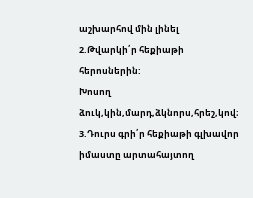աշխարհով մին լինել
2.Թվարկի՛ր հեքիաթի հերոսներին:
Խոսող ձուկ,կին,մարդ,ձկնորս,հրեշ,կով։
3.Դուրս գրի՛ր հեքիաթի գլխավոր իմաստը արտահայտող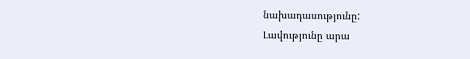նախադասությունը:
Լավությունը արա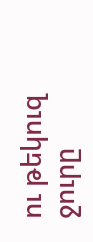ու թեկուզ ջուրը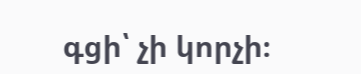գցի՝ չի կորչի։